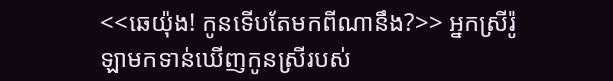<<ឆេយ៉ុង! កូនទើបតែមកពីណានឹង?>> អ្នកស្រីរ៉ូឡាមកទាន់ឃើញកូនស្រីរបស់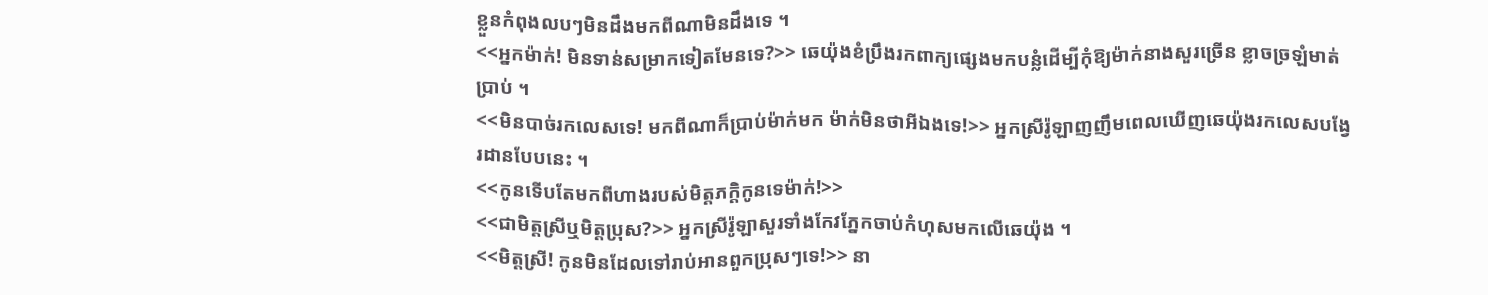ខ្លួនកំពុងលបៗមិនដឹងមកពីណាមិនដឹងទេ ។
<<អ្នកម៉ាក់! មិនទាន់សម្រាកទៀតមែនទេ?>> ឆេយ៉ុងខំប្រឹងរកពាក្យផ្សេងមកបន្លំដើម្បីកុំឱ្យម៉ាក់នាងសួរច្រើន ខ្លាចច្រឡំមាត់ប្រាប់ ។
<<មិនបាច់រកលេសទេ! មកពីណាក៏ប្រាប់ម៉ាក់មក ម៉ាក់មិនថាអីឯងទេ!>> អ្នកស្រីរ៉ូឡាញញឹមពេលឃើញឆេយ៉ុងរកលេសបង្វែរដានបែបនេះ ។
<<កូនទើបតែមកពីហាងរបស់មិត្តភក្ដិកូនទេម៉ាក់!>>
<<ជាមិត្តស្រីឬមិត្តប្រុស?>> អ្នកស្រីរ៉ូឡាសួរទាំងកែវភ្នែកចាប់កំហុសមកលើឆេយ៉ុង ។
<<មិត្តស្រី! កូនមិនដែលទៅរាប់អានពួកប្រុសៗទេ!>> នា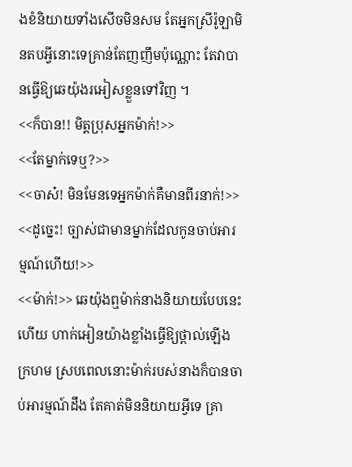ងខំនិយាយទាំងសើចមិនសម តែអ្នកស្រីរ៉ូឡាមិនតបអ្វីនោះទេគ្រាន់តែញញឹមប៉ុណ្ណោះ តែវាបានធ្វើឱ្យឆេយ៉ុងរអៀសខ្លួនទៅវិញ ។
<<ក៏បាន!! មិត្តប្រុសអ្នកម៉ាក់!>>
<<តែម្នាក់ទេឬ?>>
<<ចាស៎! មិនមែនទេអ្នកម៉ាក់គឺមានពីរនាក់!>>
<<ដូច្នេះ! ច្បាស់ជាមានម្នាក់ដែលកូនចាប់អារម្មណ៍ហើយ!>>
<<ម៉ាក់!>> ឆេយ៉ុងឮម៉ាក់នាងនិយាយបែបនេះហើយ ហាក់អៀនយ៉ាងខ្លាំងធ្វើឱ្យថ្ពាល់ឡើងក្រហម ស្របពេលនោះម៉ាក់របស់នាងក៏បានចាប់អារម្មណ៍ដឹង តែគាត់មិននិយាយអ្វីទេ គ្រា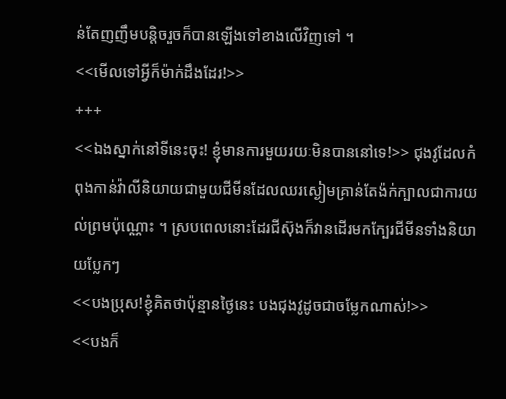ន់តែញញឹមបន្តិចរួចក៏បានឡើងទៅខាងលើវិញទៅ ។
<<មើលទៅអ្វីក៏ម៉ាក់ដឹងដែរ!>>
+++
<<ឯងស្នាក់នៅទីនេះចុះ! ខ្ញុំមានការមួយរយៈមិនបាននៅទេ!>> ជុងវូដែលកំពុងកាន់វ៉ាលីនិយាយជាមួយជីមីនដែលឈរស្ងៀមគ្រាន់តែង៉ក់ក្បាលជាការយល់ព្រមប៉ុណ្ណោះ ។ ស្របពេលនោះដែរជីស៊ុងក៏វានដើរមកក្បែរជីមីនទាំងនិយាយប្លែកៗ
<<បងប្រុស!ខ្ញុំគិតថាប៉ុន្មានថ្ងៃនេះ បងជុងវូដូចជាចម្លែកណាស់!>>
<<បងក៏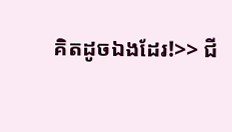គិតដូចឯងដែរ!>> ជី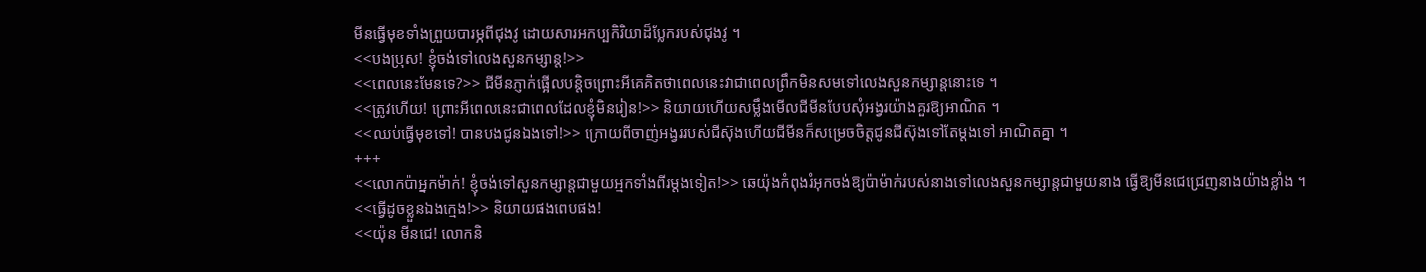មីនធ្វើមុខទាំងព្រួយបារម្ភពីជុងវូ ដោយសារអកប្បកិរិយាដ៏ប្លែករបស់ជុងវូ ។
<<បងប្រុស! ខ្ញុំចង់ទៅលេងសួនកម្សាន្ត!>>
<<ពេលនេះមែនទេ?>> ជីមីនភ្ញាក់ផ្អើលបន្តិចព្រោះអីគេគិតថាពេលនេះវាជាពេលព្រឹកមិនសមទៅលេងសួនកម្សាន្តនោះទេ ។
<<ត្រូវហើយ! ព្រោះអីពេលនេះជាពេលដែលខ្ញុំមិនរៀន!>> និយាយហើយសម្លឹងមើលជីមីនបែបសុំអង្វរយ៉ាងគួរឱ្យអាណិត ។
<<ឈប់ធ្វើមុខទៅ! បានបងជូនឯងទៅ!>> ក្រោយពីចាញ់អង្វររបស់ជីស៊ុងហើយជីមីនក៏សម្រេចចិត្តជូនជីស៊ុងទៅតែម្ដងទៅ អាណិតគ្នា ។
+++
<<លោកប៉ាអ្នកម៉ាក់! ខ្ញុំចង់ទៅសួនកម្សាន្តជាមួយអ្មកទាំងពីរម្ដងទៀត!>> ឆេយ៉ុងកំពុងរំអុកចង់ឱ្យប៉ាម៉ាក់របស់នាងទៅលេងសួនកម្សាន្តជាមួយនាង ធ្វើឱ្យមីនជេជ្រេញនាងយ៉ាងខ្លាំង ។
<<ធ្វើដូចខ្លួនឯងក្មេង!>> និយាយផងពេបផង!
<<យ៉ុន មីនជេ! លោកនិ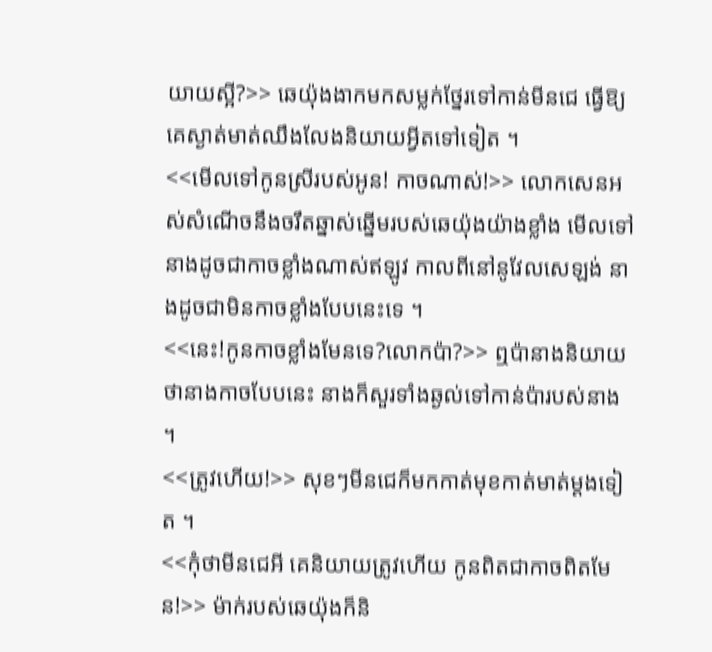យាយស្អី?>> ឆេយ៉ុងងាកមកសម្លក់ថ្នែរទៅកាន់មីនជេ ធ្វើឱ្យគេស្ងាត់មាត់ឈឹងលែងនិយាយអ្វីតទៅទៀត ។
<<មើលទៅកូនស្រីរបស់អូន! កាចណាស់!>> លោកសេនអស់សំណើចនឹងចរឹតឆ្នាស់ឆ្នើមរបស់ឆេយ៉ុងយ៉ាងខ្លាំង មើលទៅនាងដូចជាកាចខ្លាំងណាស់ឥឡូវ កាលពីនៅនូវែលសេឡង់ នាងដូចជាមិនកាចខ្លាំងបែបនេះទេ ។
<<នេះ!កូនកាចខ្លាំងមែនទេ?លោកប៉ា?>> ឮប៉ានាងនិយាយថានាងកាចបែបនេះ នាងក៏សួរទាំងឆ្ងល់ទៅកាន់ប៉ារបស់នាង ។
<<ត្រូវហើយ!>> សុខៗមីនជេក៏មកកាត់មុខកាត់មាត់ម្ដងទៀត ។
<<កុំថាមីនជេអី គេនិយាយត្រូវហើយ កូនពិតជាកាចពិតមែន!>> ម៉ាក់របស់ឆេយ៉ុងក៏និ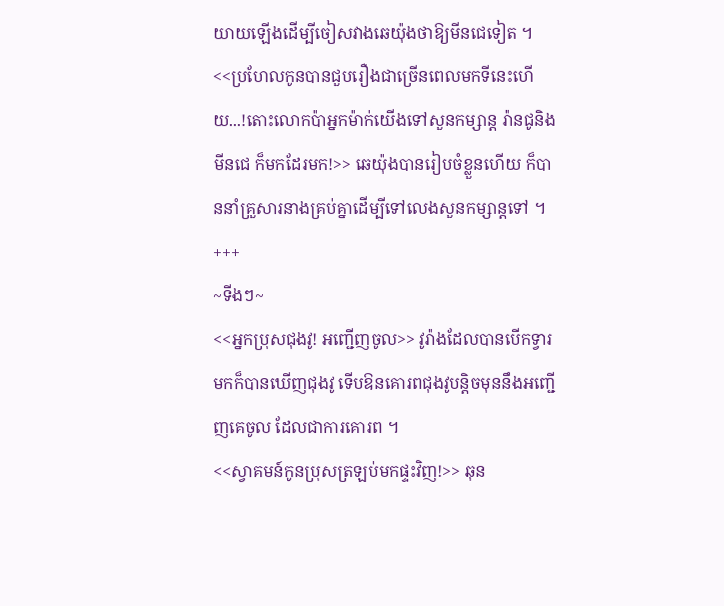យាយឡើងដើម្បីចៀសវាងឆេយ៉ុងថាឱ្យមីនជេទៀត ។
<<ប្រហែលកូនបានជួបរឿងជាច្រើនពេលមកទីនេះហើយ...!តោះលោកប៉ាអ្នកម៉ាក់យើងទៅសួនកម្សាន្ត រ៉ានជូនិងមីនជេ ក៏មកដែរមក!>> ឆេយ៉ុងបានរៀបចំខ្លួនហើយ ក៏បាននាំគ្រួសារនាងគ្រប់គ្នាដើម្បីទៅលេងសួនកម្សាន្តទៅ ។
+++
~ទីងៗ~
<<អ្នកប្រុសជុងវូ! អញ្ជើញចូល>> វូរ៉ាងដែលបានបើកទ្វារមកក៏បានឃើញជុងវូ ទើបឱនគោរពជុងវូបន្តិចមុននឹងអញ្ជើញគេចូល ដែលជាការគោរព ។
<<ស្វាគមន៍កូនប្រុសត្រឡប់មកផ្ទះវិញ!>> ឆុន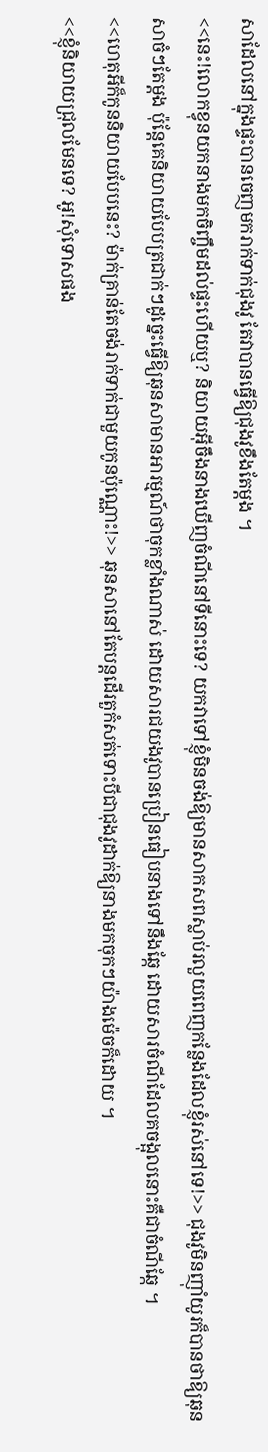សាដែលនៅក្នុងផ្ទះបានចេញមករាក់ទាក់ជុងវូ តែវាបានធ្វើឱ្យជុងវូខឹងតែម្ដង ។
<<នេះ!លោកខ្វុនយកនាងមកចិញ្ចឹមដល់ផ្ទះហើយឬ? និយាយអ៊ីចឹងនាងឃើញចំណីនៅទីនោះទេ? យកវាទៅខ្ញុំមិនចង់ឱ្យមានសាកសពស្លាប់រលួយពេញកន្លែងដែលខ្ញុំរស់នៅទេ!>> ជុងវូមិនញុាំយូរក៏បានថាឱ្យឆុនសាចំៗតែម្ដង ប៉ុន្តែគេនិយាយបែបត្រជាក់ៗដូច្នេះធ្វើឱ្យឆុនសាមានអារម្មណ៍ថាចុកខ្លាំងណាស់ ដោយសារជយងវូបានប្រៀនធៀបនាងទៅនឹងឆ្កែ ដោយសារចំណីដែលគចង្អុលនោះគឺជាចំណីឆ្កែ ។
<<ហេតុអីក៏កូននិយាយបែបនេះ? ម៉ាក់គ្រាន់តែចង់រាក់ទាក់ជាមួយកូនប៉ុណ្ណោះ!>> ឆុនសានៅតែបន្តដើរតួកំសត់ទោះបីជាជុងវូដាក់ឱ្យនាងមកចុកៗយ៉ាងម៉េចក៏ដោយ ។
<<ខ្ញុំនិយាយជ្រុលមែនទេ? អូ!សុំទោសផង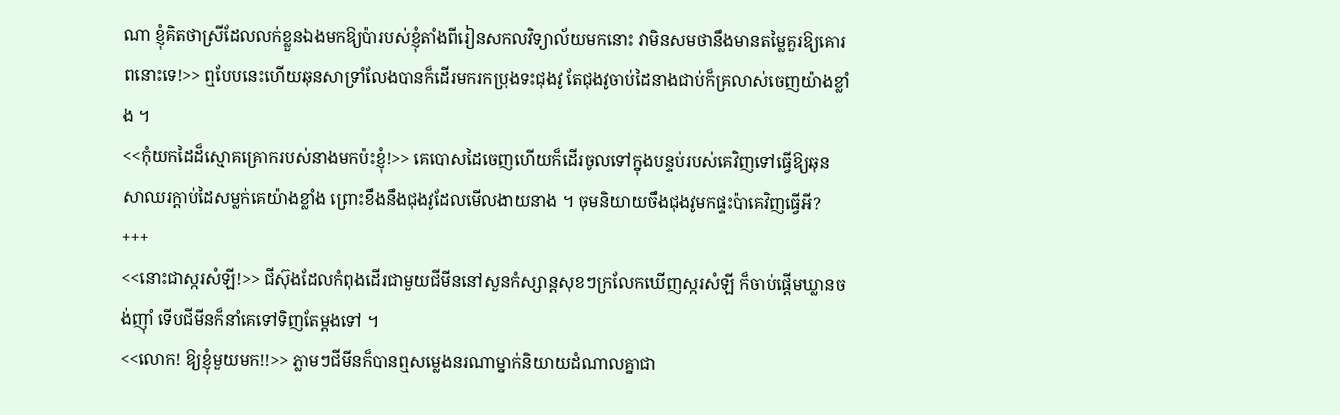ណា ខ្ញុំគិតថាស្រីដែលលក់ខ្លួនឯងមកឱ្យប៉ារបស់ខ្ញុំតាំងពីរៀនសកលវិទ្យាល័យមកនោះ វាមិនសមថានឹងមានតម្លៃគួរឱ្យគោរពនោះទេ!>> ឮបែបនេះហើយឆុនសាទ្រាំលែងបានក៏ដើរមករកប្រុងទះជុងវូ តែជុងវូចាប់ដៃនាងជាប់ក៏គ្រលាស់ចេញយ៉ាងខ្លាំង ។
<<កុំយកដៃដ៏ស្មោគគ្រោករបស់នាងមកប៉ះខ្ញុំ!>> គេបោសដៃចេញហើយក៏ដើរចូលទៅក្នុងបន្ទប់របស់គេវិញទៅធ្វើឱ្យឆុនសាឈរក្ដាប់ដៃសម្លក់គេយ៉ាងខ្លាំង ព្រោះខឹងនឹងជុងវូដែលមើលងាយនាង ។ ចុមនិយាយចឹងជុងវូមកផ្ទះប៉ាគេវិញធ្វើអី?
+++
<<នោះជាស្ករសំឡី!>> ជីស៊ុងដែលកំពុងដើរជាមួយជីមីននៅសួនកំស្សាន្តសុខៗក្រលែកឃើញស្ករសំឡី ក៏ចាប់ផ្ដើមឃ្លានចង់ញុាំ ទើបជីមីនក៏នាំគេទៅទិញតែម្ដងទៅ ។
<<លោក! ឱ្យខ្ញុំមួយមក!!>> ភ្លាមៗជីមីនក៏បានឮសម្លេងនរណាម្នាក់និយាយដំណាលគ្នាជា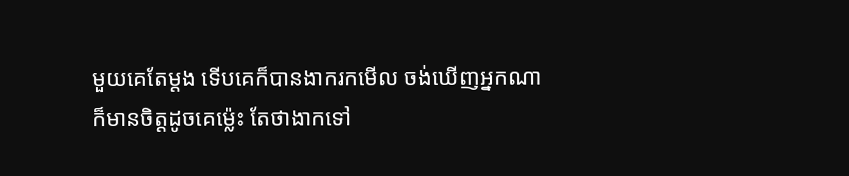មួយគេតែម្ដង ទើបគេក៏បានងាករកមើល ចង់ឃើញអ្នកណាក៏មានចិត្តដូចគេម្ល៉េះ តែថាងាកទៅ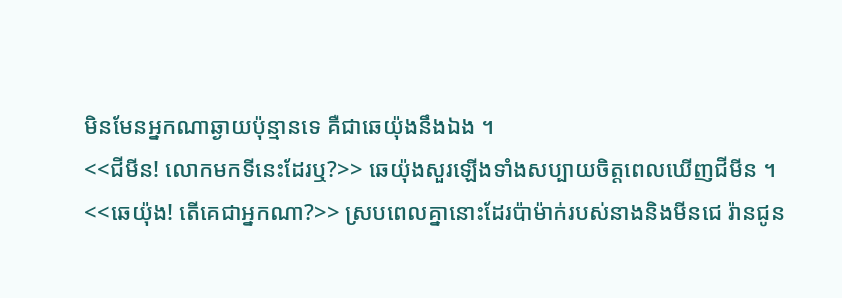មិនមែនអ្នកណាឆ្ងាយប៉ុន្មានទេ គឺជាឆេយ៉ុងនឹងឯង ។
<<ជីមីន! លោកមកទីនេះដែរឬ?>> ឆេយ៉ុងសួរឡើងទាំងសប្បាយចិត្តពេលឃើញជីមីន ។
<<ឆេយ៉ុង! តើគេជាអ្នកណា?>> ស្របពេលគ្នានោះដែរប៉ាម៉ាក់របស់នាងនិងមីនជេ រ៉ានជូន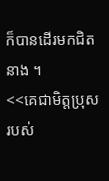ក៏បានដើរមកជិតនាង ។
<<គេជាមិត្តប្រុសរបស់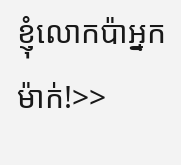ខ្ញុំលោកប៉ាអ្នកម៉ាក់!>>